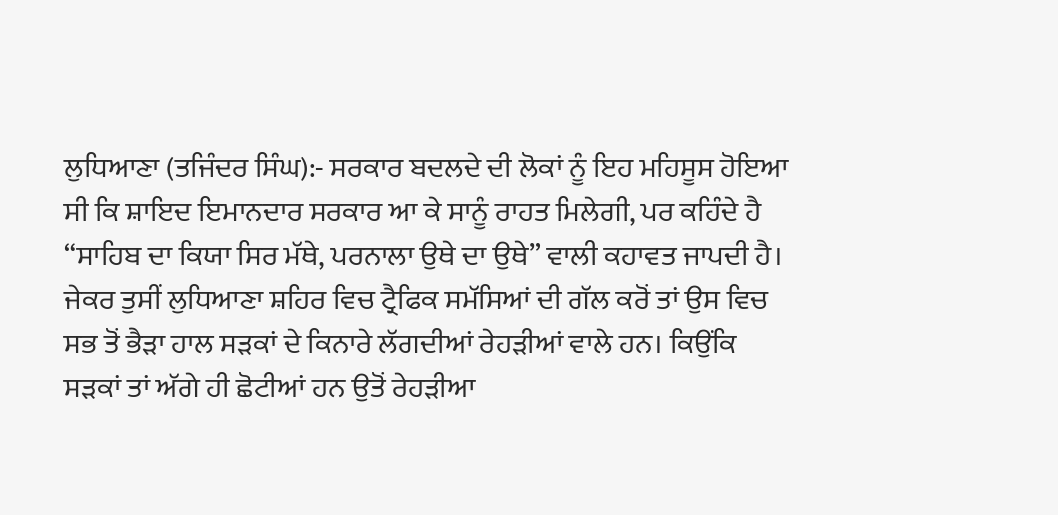ਲੁਧਿਆਣਾ (ਤਜਿੰਦਰ ਸਿੰਘ):- ਸਰਕਾਰ ਬਦਲਦੇ ਦੀ ਲੋਕਾਂ ਨੂੰ ਇਹ ਮਹਿਸੂਸ ਹੋਇਆ ਸੀ ਕਿ ਸ਼ਾਇਦ ਇਮਾਨਦਾਰ ਸਰਕਾਰ ਆ ਕੇ ਸਾਨੂੰ ਰਾਹਤ ਮਿਲੇਗੀ, ਪਰ ਕਹਿੰਦੇ ਹੈ “ਸਾਹਿਬ ਦਾ ਕਿਯਾ ਸਿਰ ਮੱਥੇ, ਪਰਨਾਲਾ ਉਥੇ ਦਾ ਉਥੇ” ਵਾਲੀ ਕਹਾਵਤ ਜਾਪਦੀ ਹੈ। ਜੇਕਰ ਤੁਸੀਂ ਲੁਧਿਆਣਾ ਸ਼ਹਿਰ ਵਿਚ ਟ੍ਰੈਫਿਕ ਸਮੱਸਿਆਂ ਦੀ ਗੱਲ ਕਰੋਂ ਤਾਂ ਉਸ ਵਿਚ ਸਭ ਤੋਂ ਭੈੜਾ ਹਾਲ ਸੜਕਾਂ ਦੇ ਕਿਨਾਰੇ ਲੱਗਦੀਆਂ ਰੇਹੜੀਆਂ ਵਾਲੇ ਹਨ। ਕਿਉਂਕਿ ਸੜਕਾਂ ਤਾਂ ਅੱਗੇ ਹੀ ਛੋਟੀਆਂ ਹਨ ਉਤੋਂ ਰੇਹੜੀਆ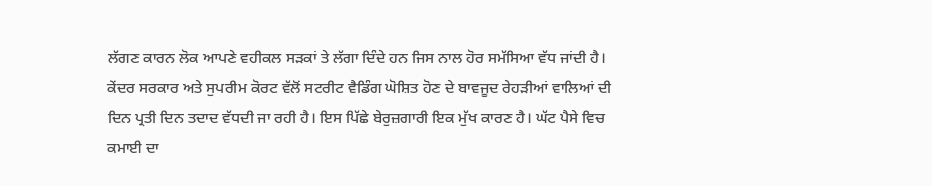ਲੱਗਣ ਕਾਰਨ ਲੋਕ ਆਪਣੇ ਵਹੀਕਲ ਸੜਕਾਂ ਤੇ ਲੱਗਾ ਦਿੰਦੇ ਹਨ ਜਿਸ ਨਾਲ ਹੋਰ ਸਮੱਸਿਆ ਵੱਧ ਜਾਂਦੀ ਹੈ। ਕੇਂਦਰ ਸਰਕਾਰ ਅਤੇ ਸੁਪਰੀਮ ਕੋਰਟ ਵੱਲੋਂ ਸਟਰੀਟ ਵੈਡਿੰਗ ਘੋਸ਼ਿਤ ਹੋਣ ਦੇ ਬਾਵਜੂਦ ਰੇਹੜੀਆਂ ਵਾਲਿਆਂ ਦੀ ਦਿਨ ਪ੍ਰਤੀ ਦਿਨ ਤਦਾਦ ਵੱਧਦੀ ਜਾ ਰਹੀ ਹੈ। ਇਸ ਪਿੱਛੇ ਬੇਰੁਜ਼ਗਾਰੀ ਇਕ ਮੁੱਖ ਕਾਰਣ ਹੈ। ਘੱਟ ਪੈਸੇ ਵਿਚ ਕਮਾਈ ਦਾ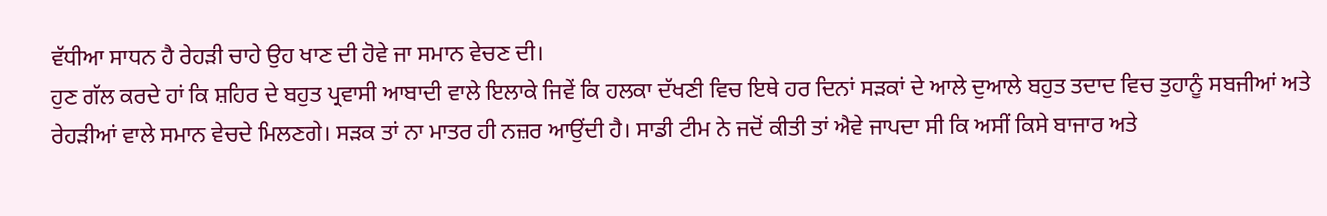ਵੱਧੀਆ ਸਾਧਨ ਹੈ ਰੇਹੜੀ ਚਾਹੇ ਉਹ ਖਾਣ ਦੀ ਹੋਵੇ ਜਾ ਸਮਾਨ ਵੇਚਣ ਦੀ।
ਹੁਣ ਗੱਲ ਕਰਦੇ ਹਾਂ ਕਿ ਸ਼ਹਿਰ ਦੇ ਬਹੁਤ ਪ੍ਰਵਾਸੀ ਆਬਾਦੀ ਵਾਲੇ ਇਲਾਕੇ ਜਿਵੇਂ ਕਿ ਹਲਕਾ ਦੱਖਣੀ ਵਿਚ ਇਥੇ ਹਰ ਦਿਨਾਂ ਸੜਕਾਂ ਦੇ ਆਲੇ ਦੁਆਲੇ ਬਹੁਤ ਤਦਾਦ ਵਿਚ ਤੁਹਾਨੂੰ ਸਬਜੀਆਂ ਅਤੇ ਰੇਹੜੀਆਂ ਵਾਲੇ ਸਮਾਨ ਵੇਚਦੇ ਮਿਲਣਗੇ। ਸੜਕ ਤਾਂ ਨਾ ਮਾਤਰ ਹੀ ਨਜ਼ਰ ਆਉਂਦੀ ਹੈ। ਸਾਡੀ ਟੀਮ ਨੇ ਜਦੋਂ ਕੀਤੀ ਤਾਂ ਐਵੇ ਜਾਪਦਾ ਸੀ ਕਿ ਅਸੀਂ ਕਿਸੇ ਬਾਜਾਰ ਅਤੇ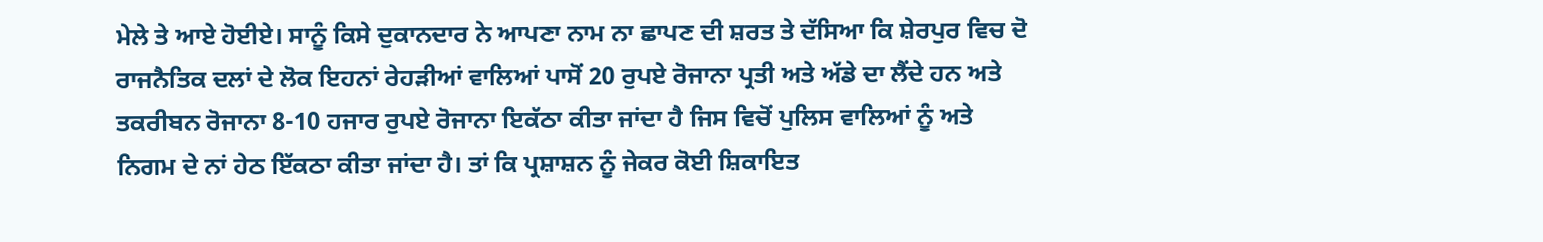ਮੇਲੇ ਤੇ ਆਏ ਹੋਈਏ। ਸਾਨੂੰ ਕਿਸੇ ਦੁਕਾਨਦਾਰ ਨੇ ਆਪਣਾ ਨਾਮ ਨਾ ਛਾਪਣ ਦੀ ਸ਼ਰਤ ਤੇ ਦੱਸਿਆ ਕਿ ਸ਼ੇਰਪੁਰ ਵਿਚ ਦੋ ਰਾਜਨੈਤਿਕ ਦਲਾਂ ਦੇ ਲੋਕ ਇਹਨਾਂ ਰੇਹੜੀਆਂ ਵਾਲਿਆਂ ਪਾਸੋਂ 20 ਰੁਪਏ ਰੋਜਾਨਾ ਪ੍ਰਤੀ ਅਤੇ ਅੱਡੇ ਦਾ ਲੈਂਦੇ ਹਨ ਅਤੇ ਤਕਰੀਬਨ ਰੋਜਾਨਾ 8-10 ਹਜਾਰ ਰੁਪਏ ਰੋਜਾਨਾ ਇਕੱਠਾ ਕੀਤਾ ਜਾਂਦਾ ਹੈ ਜਿਸ ਵਿਚੋਂ ਪੁਲਿਸ ਵਾਲਿਆਂ ਨੂੰ ਅਤੇ ਨਿਗਮ ਦੇ ਨਾਂ ਹੇਠ ਇੱਕਠਾ ਕੀਤਾ ਜਾਂਦਾ ਹੈ। ਤਾਂ ਕਿ ਪ੍ਰਸ਼ਾਸ਼ਨ ਨੂੰ ਜੇਕਰ ਕੋਈ ਸ਼ਿਕਾਇਤ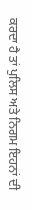ਕਰਦਾ ਹੈ ਤਾਂ ਪੁਲਿਸ ਅਤੇ ਨਿਗਮ ਇਹਨਾਂ ਦੀ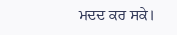ਮਦਦ ਕਰ ਸਕੇ।